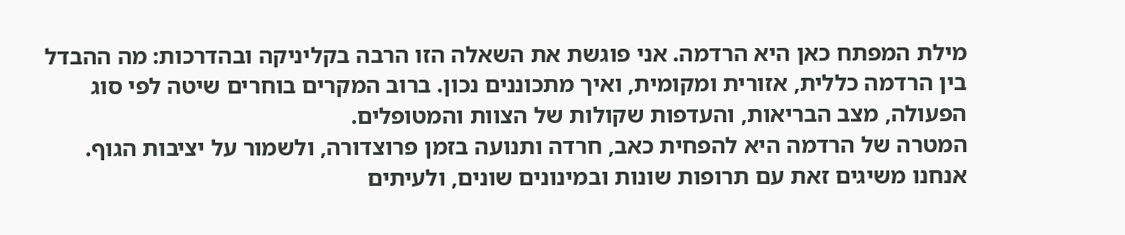מילת המפתח כאן היא הרדמה. אני פוגשת את השאלה הזו הרבה בקליניקה ובהדרכות: מה ההבדל בין הרדמה כללית, אזורית ומקומית, ואיך מתכוננים נכון. ברוב המקרים בוחרים שיטה לפי סוג הפעולה, מצב הבריאות, והעדפות שקולות של הצוות והמטופלים.
המטרה של הרדמה היא להפחית כאב, חרדה ותנועה בזמן פרוצדורה, ולשמור על יציבות הגוף. אנחנו משיגים זאת עם תרופות שונות ובמינונים שונים, ולעיתים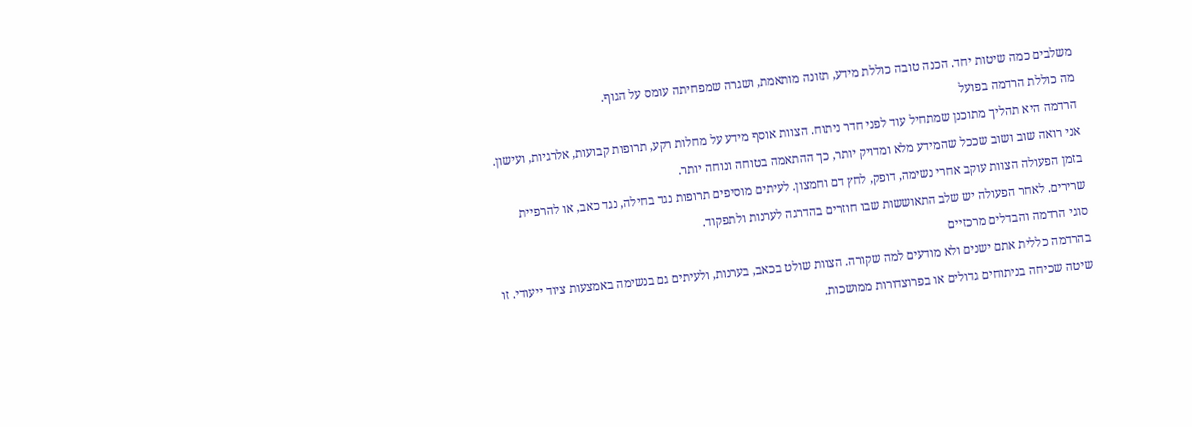משלבים כמה שיטות יחד. הכנה טובה כוללת מידע, תזונה מותאמת, ושגרה שמפחיתה עומס על הגוף.
מה כוללת הרדמה בפועל
הרדמה היא תהליך מתוכנן שמתחיל עוד לפני חדר ניתוח. הצוות אוסף מידע על מחלות רקע, תרופות קבועות, אלרגיות, ועישון. אני רואה שוב ושוב שככל שהמידע מלא ומדויק יותר, כך ההתאמה בטוחה ונוחה יותר.
בזמן הפעולה הצוות עוקב אחרי נשימה, דופק, לחץ דם וחמצון. לעיתים מוסיפים תרופות נגד בחילה, נגד כאב, או להרפיית שרירים. לאחר הפעולה יש שלב התאוששות שבו חוזרים בהדרגה לערנות ולתפקוד.
סוגי הרדמה והבדלים מרכזיים
בהרדמה כללית אתם ישנים ולא מודעים למה שקורה. הצוות שולט בכאב, בערנות, ולעיתים גם בנשימה באמצעות ציוד ייעודי. זו שיטה שכיחה בניתוחים גדולים או בפרוצדורות ממושכות.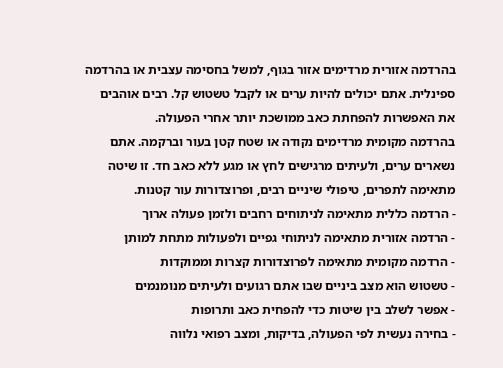בהרדמה אזורית מרדימים אזור בגוף, למשל בחסימה עצבית או בהרדמה ספינלית. אתם יכולים להיות ערים או לקבל טשטוש קל. רבים אוהבים את האפשרות להפחתת כאב ממושכת יותר אחרי הפעולה.
בהרדמה מקומית מרדימים נקודה או שטח קטן בעור וברקמה. אתם נשארים ערים, ולעיתים מרגישים לחץ או מגע ללא כאב חד. זו שיטה מתאימה לתפרים, טיפולי שיניים רבים, ופרוצדורות עור קטנות.
- הרדמה כללית מתאימה לניתוחים רחבים ולזמן פעולה ארוך
- הרדמה אזורית מתאימה לניתוחי גפיים ולפעולות מתחת למותן
- הרדמה מקומית מתאימה לפרוצדורות קצרות וממוקדות
- טשטוש הוא מצב ביניים שבו אתם רגועים ולעיתים מנומנמים
- אפשר לשלב בין שיטות כדי להפחית כאב ותרופות
- בחירה נעשית לפי הפעולה, בדיקות, ומצב רפואי נלווה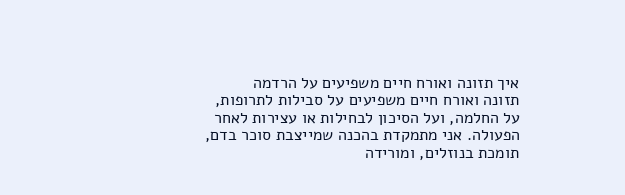איך תזונה ואורח חיים משפיעים על הרדמה
תזונה ואורח חיים משפיעים על סבילות לתרופות, על החלמה, ועל הסיכון לבחילות או עצירות לאחר הפעולה. אני מתמקדת בהכנה שמייצבת סוכר בדם, תומכת בנוזלים, ומורידה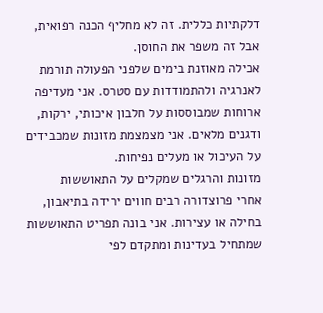דלקתיות כללית. זה לא מחליף הכנה רפואית, אבל זה משפר את החוסן.
אכילה מאוזנת בימים שלפני הפעולה תורמת לאנרגיה ולהתמודדות עם סטרס. אני מעדיפה ארוחות שמבוססות על חלבון איכותי, ירקות, ודגנים מלאים. אני מצמצמת מזונות שמכבידים על העיכול או מעלים נפיחות.
מזונות והרגלים שמקלים על התאוששות
אחרי פרוצדורה רבים חווים ירידה בתיאבון, בחילה או עצירות. אני בונה תפריט התאוששות שמתחיל בעדינות ומתקדם לפי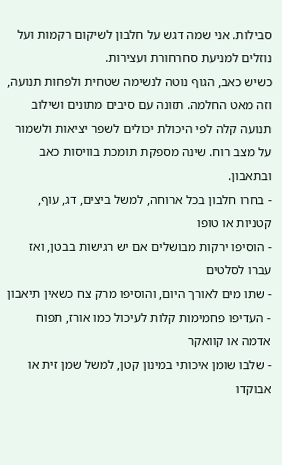סבילות. אני שמה דגש על חלבון לשיקום רקמות ועל נוזלים למניעת סחרחורת ועצירות.
כשיש כאב, הגוף נוטה לנשימה שטחית ולפחות תנועה, וזה מאט החלמה. תזונה עם סיבים מתונים ושילוב תנועה קלה לפי היכולת יכולים לשפר יציאות ולשמור על מצב רוח. שינה מספקת תומכת בוויסות כאב ובתאבון.
- בחרו חלבון בכל ארוחה, למשל ביצים, דג, עוף, קטניות או טופו
- הוסיפו ירקות מבושלים אם יש רגישות בבטן, ואז עברו לסלטים
- שתו מים לאורך היום, והוסיפו מרק צח כשאין תיאבון
- העדיפו פחמימות קלות לעיכול כמו אורז, תפוח אדמה או קוואקר
- שלבו שומן איכותי במינון קטן, למשל שמן זית או אבוקדו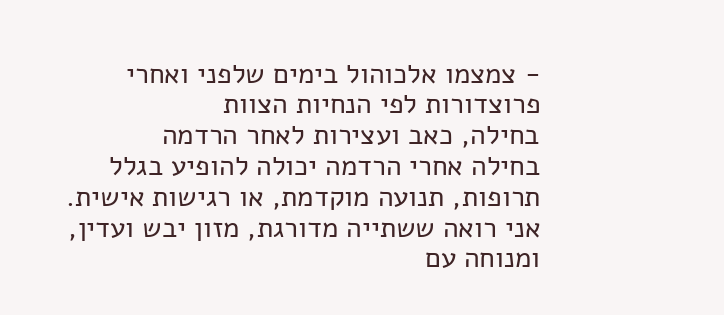- צמצמו אלכוהול בימים שלפני ואחרי פרוצדורות לפי הנחיות הצוות
בחילה, כאב ועצירות לאחר הרדמה
בחילה אחרי הרדמה יכולה להופיע בגלל תרופות, תנועה מוקדמת, או רגישות אישית. אני רואה ששתייה מדורגת, מזון יבש ועדין, ומנוחה עם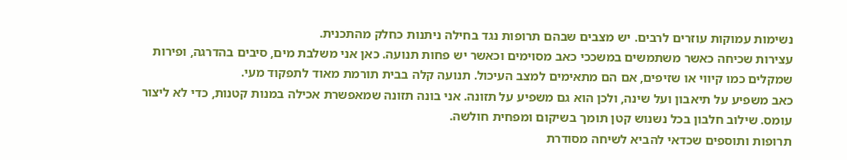נשימות עמוקות עוזרים לרבים. יש מצבים שבהם תרופות נגד בחילה ניתנות כחלק מהתכנית.
עצירות שכיחה כאשר משתמשים במשככי כאב מסוימים וכאשר יש פחות תנועה. כאן אני משלבת מים, סיבים בהדרגה, ופירות שמקלים כמו קיווי או שזיפים, אם הם מתאימים למצב העיכול. תנועה קלה בבית תורמת מאוד לתפקוד מעי.
כאב משפיע על תיאבון ועל שינה, ולכן הוא גם משפיע על תזונה. אני בונה תזונה שמאפשרת אכילה במנות קטנות, כדי לא ליצור עומס. שילוב חלבון בכל נשנוש קטן תומך בשיקום ומפחית חולשה.
תרופות ותוספים שכדאי להביא לשיחה מסודרת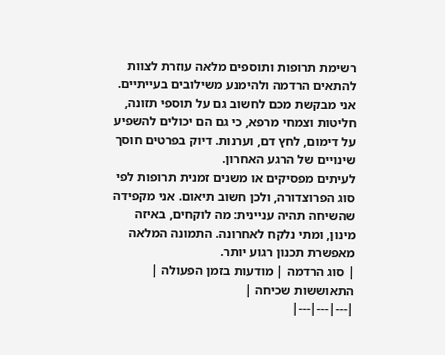רשימת תרופות ותוספים מלאה עוזרת לצוות להתאים הרדמה ולהימנע משילובים בעייתיים. אני מבקשת מכם לחשוב גם על תוספי תזונה, חליטות וצמחי מרפא, כי גם הם יכולים להשפיע על דימום, לחץ דם, וערנות. דיוק בפרטים חוסך שינויים של הרגע האחרון.
לעיתים מפסיקים או משנים זמנית תרופות לפי סוג הפרוצדורה, ולכן חשוב תיאום. אני מקפידה שהשיחה תהיה עניינית: מה לוקחים, באיזה מינון, ומתי נלקח לאחרונה. התמונה המלאה מאפשרת תכנון רגוע יותר.
| סוג הרדמה | מודעות בזמן הפעולה | התאוששות שכיחה |
|---|---|---|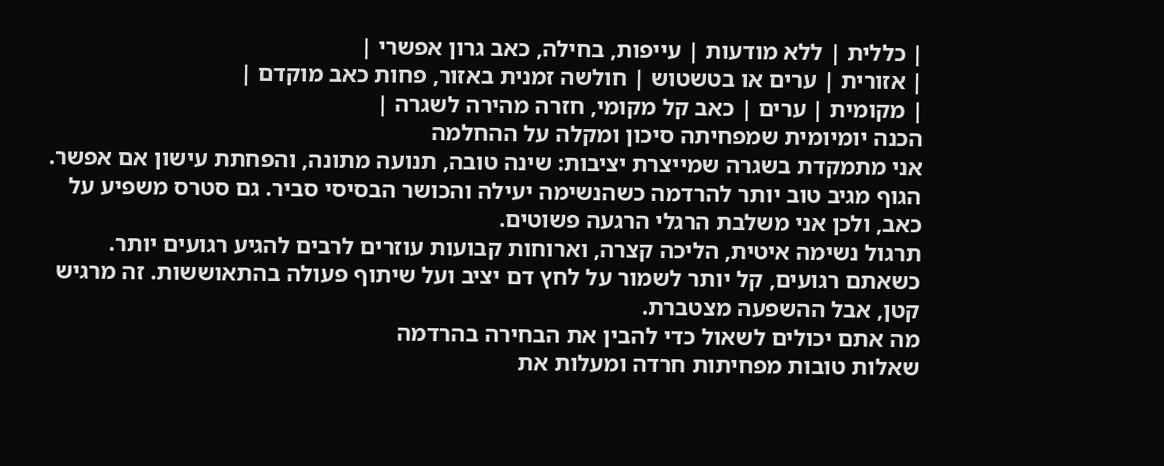| כללית | ללא מודעות | עייפות, בחילה, כאב גרון אפשרי |
| אזורית | ערים או בטשטוש | חולשה זמנית באזור, פחות כאב מוקדם |
| מקומית | ערים | כאב קל מקומי, חזרה מהירה לשגרה |
הכנה יומיומית שמפחיתה סיכון ומקלה על ההחלמה
אני מתמקדת בשגרה שמייצרת יציבות: שינה טובה, תנועה מתונה, והפחתת עישון אם אפשר. הגוף מגיב טוב יותר להרדמה כשהנשימה יעילה והכושר הבסיסי סביר. גם סטרס משפיע על כאב, ולכן אני משלבת הרגלי הרגעה פשוטים.
תרגול נשימה איטית, הליכה קצרה, וארוחות קבועות עוזרים לרבים להגיע רגועים יותר. כשאתם רגועים, קל יותר לשמור על לחץ דם יציב ועל שיתוף פעולה בהתאוששות. זה מרגיש קטן, אבל ההשפעה מצטברת.
מה אתם יכולים לשאול כדי להבין את הבחירה בהרדמה
שאלות טובות מפחיתות חרדה ומעלות את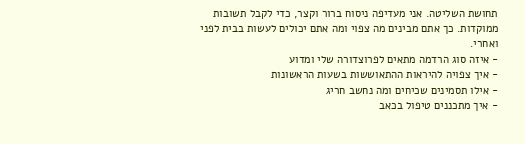תחושת השליטה. אני מעדיפה ניסוח ברור וקצר, כדי לקבל תשובות ממוקדות. כך אתם מבינים מה צפוי ומה אתם יכולים לעשות בבית לפני ואחרי.
- איזה סוג הרדמה מתאים לפרוצדורה שלי ומדוע
- איך צפויה להיראות ההתאוששות בשעות הראשונות
- אילו תסמינים שכיחים ומה נחשב חריג
- איך מתכננים טיפול בכאב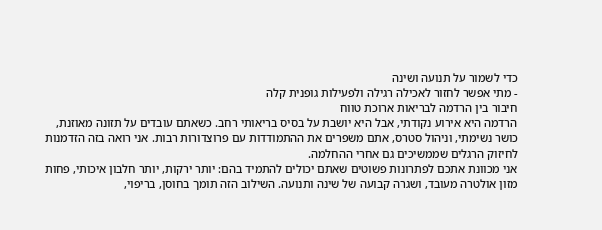כדי לשמור על תנועה ושינה
- מתי אפשר לחזור לאכילה רגילה ולפעילות גופנית קלה
חיבור בין הרדמה לבריאות ארוכת טווח
הרדמה היא אירוע נקודתי, אבל היא יושבת על בסיס בריאותי רחב. כשאתם עובדים על תזונה מאוזנת, כושר נשימתי, וניהול סטרס, אתם משפרים את ההתמודדות עם פרוצדורות רבות. אני רואה בזה הזדמנות לחיזוק הרגלים שממשיכים גם אחרי ההחלמה.
אני מכוונת אתכם לפתרונות פשוטים שאתם יכולים להתמיד בהם: יותר ירקות, יותר חלבון איכותי, פחות מזון אולטרה מעובד, ושגרה קבועה של שינה ותנועה. השילוב הזה תומך בחוסן, בריפוי,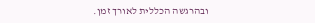ובהרגשה הכללית לאורך זמן.